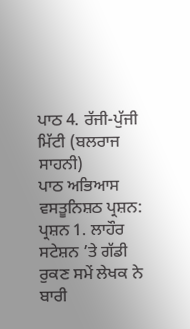ਪਾਠ 4. ਰੱਜੀ-ਪੁੱਜੀ ਮਿੱਟੀ (ਬਲਰਾਜ ਸਾਹਨੀ)
ਪਾਠ ਅਭਿਆਸ
ਵਸਤੂਨਿਸ਼ਠ ਪ੍ਰਸ਼ਨ:
ਪ੍ਰਸ਼ਨ 1. ਲਾਹੌਰ ਸਟੇਸ਼ਨ ’ਤੇ ਗੱਡੀ ਰੁਕਣ ਸਮੇਂ ਲੇਖਕ ਨੇ ਬਾਰੀ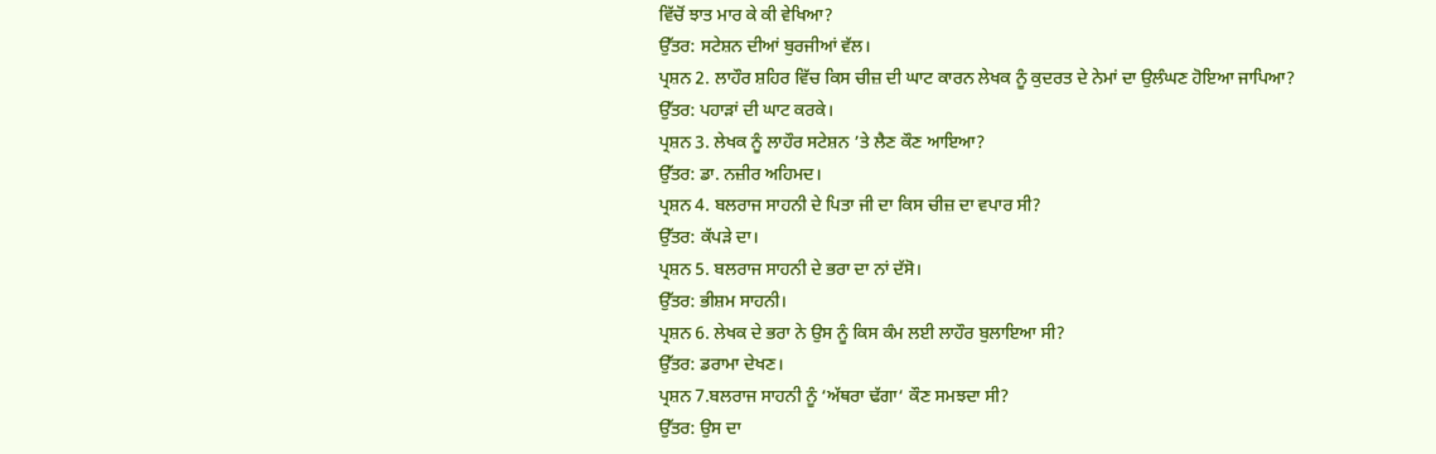ਵਿੱਚੋਂ ਝਾਤ ਮਾਰ ਕੇ ਕੀ ਵੇਖਿਆ?
ਉੱਤਰ: ਸਟੇਸ਼ਨ ਦੀਆਂ ਬੁਰਜੀਆਂ ਵੱਲ।
ਪ੍ਰਸ਼ਨ 2. ਲਾਹੌਰ ਸ਼ਹਿਰ ਵਿੱਚ ਕਿਸ ਚੀਜ਼ ਦੀ ਘਾਟ ਕਾਰਨ ਲੇਖਕ ਨੂੰ ਕੁਦਰਤ ਦੇ ਨੇਮਾਂ ਦਾ ਉਲੰਘਣ ਹੋਇਆ ਜਾਪਿਆ?
ਉੱਤਰ: ਪਹਾੜਾਂ ਦੀ ਘਾਟ ਕਰਕੇ।
ਪ੍ਰਸ਼ਨ 3. ਲੇਖਕ ਨੂੰ ਲਾਹੌਰ ਸਟੇਸ਼ਨ ’ਤੇ ਲੈਣ ਕੌਣ ਆਇਆ?
ਉੱਤਰ: ਡਾ. ਨਜ਼ੀਰ ਅਹਿਮਦ।
ਪ੍ਰਸ਼ਨ 4. ਬਲਰਾਜ ਸਾਹਨੀ ਦੇ ਪਿਤਾ ਜੀ ਦਾ ਕਿਸ ਚੀਜ਼ ਦਾ ਵਪਾਰ ਸੀ?
ਉੱਤਰ: ਕੱਪੜੇ ਦਾ।
ਪ੍ਰਸ਼ਨ 5. ਬਲਰਾਜ ਸਾਹਨੀ ਦੇ ਭਰਾ ਦਾ ਨਾਂ ਦੱਸੋ।
ਉੱਤਰ: ਭੀਸ਼ਮ ਸਾਹਨੀ।
ਪ੍ਰਸ਼ਨ 6. ਲੇਖਕ ਦੇ ਭਰਾ ਨੇ ਉਸ ਨੂੰ ਕਿਸ ਕੰਮ ਲਈ ਲਾਹੌਰ ਬੁਲਾਇਆ ਸੀ?
ਉੱਤਰ: ਡਰਾਮਾ ਦੇਖਣ।
ਪ੍ਰਸ਼ਨ 7.ਬਲਰਾਜ ਸਾਹਨੀ ਨੂੰ ‘ਅੱਥਰਾ ਢੱਗਾ‘ ਕੌਣ ਸਮਝਦਾ ਸੀ?
ਉੱਤਰ: ਉਸ ਦਾ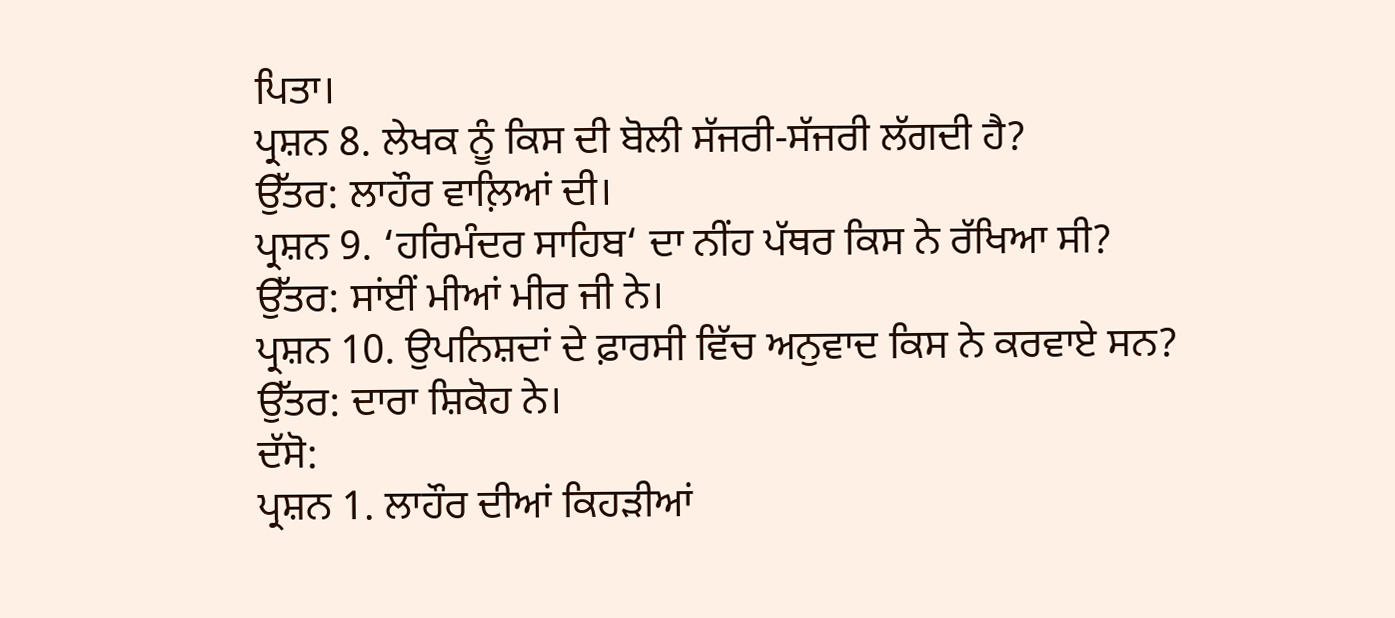ਪਿਤਾ।
ਪ੍ਰਸ਼ਨ 8. ਲੇਖਕ ਨੂੰ ਕਿਸ ਦੀ ਬੋਲੀ ਸੱਜਰੀ-ਸੱਜਰੀ ਲੱਗਦੀ ਹੈ?
ਉੱਤਰ: ਲਾਹੌਰ ਵਾਲ਼ਿਆਂ ਦੀ।
ਪ੍ਰਸ਼ਨ 9. ‘ਹਰਿਮੰਦਰ ਸਾਹਿਬ‘ ਦਾ ਨੀਂਹ ਪੱਥਰ ਕਿਸ ਨੇ ਰੱਖਿਆ ਸੀ?
ਉੱਤਰ: ਸਾਂਈਂ ਮੀਆਂ ਮੀਰ ਜੀ ਨੇ।
ਪ੍ਰਸ਼ਨ 10. ਉਪਨਿਸ਼ਦਾਂ ਦੇ ਫ਼ਾਰਸੀ ਵਿੱਚ ਅਨੁਵਾਦ ਕਿਸ ਨੇ ਕਰਵਾਏ ਸਨ?
ਉੱਤਰ: ਦਾਰਾ ਸ਼ਿਕੋਹ ਨੇ।
ਦੱਸੋ:
ਪ੍ਰਸ਼ਨ 1. ਲਾਹੌਰ ਦੀਆਂ ਕਿਹੜੀਆਂ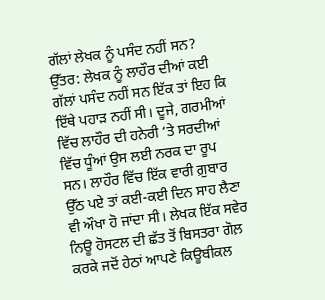ਗੱਲਾਂ ਲੇਖਕ ਨੂੰ ਪਸੰਦ ਨਹੀਂ ਸਨ?
ਉੱਤਰ: ਲੇਖਕ ਨੂੰ ਲਾਹੌਰ ਦੀਆਂ ਕਈ ਗੱਲਾਂ ਪਸੰਦ ਨਹੀਂ ਸਨ ਇੱਕ ਤਾਂ ਇਹ ਕਿ ਇੱਥੇ ਪਹਾੜ ਨਹੀਂ ਸੀ। ਦੂਜੇ, ਗਰਮੀਆਂ ਵਿੱਚ ਲਾਹੌਰ ਦੀ ਹਨੇਰੀ ‘ਤੇ ਸਰਦੀਆਂ ਵਿੱਚ ਧੂੰਆਂ ਉਸ ਲਈ ਨਰਕ ਦਾ ਰੂਪ ਸਨ। ਲਾਹੌਰ ਵਿੱਚ ਇੱਕ ਵਾਰੀ ਗ਼ੁਬਾਰ ਉੱਠ ਪਏ ਤਾਂ ਕਈ-ਕਈ ਦਿਨ ਸਾਹ ਲੈਣਾ ਵੀ ਔਖਾ ਹੋ ਜਾਂਦਾ ਸੀ। ਲੇਖਕ ਇੱਕ ਸਵੇਰ ਨਿਊ ਹੋਸਟਲ ਦੀ ਛੱਤ ਤੋਂ ਬਿਸਤਰਾ ਗੋਲ਼ ਕਰਕੇ ਜਦੋਂ ਹੇਠਾਂ ਆਪਣੇ ਕਿਊਬੀਕਲ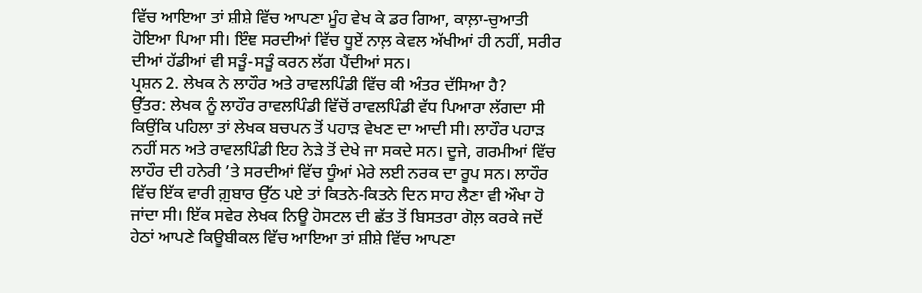ਵਿੱਚ ਆਇਆ ਤਾਂ ਸ਼ੀਸ਼ੇ ਵਿੱਚ ਆਪਣਾ ਮੂੰਹ ਵੇਖ ਕੇ ਡਰ ਗਿਆ, ਕਾਲ਼ਾ-ਚੁਆਤੀ ਹੋਇਆ ਪਿਆ ਸੀ। ਇੰਞ ਸਰਦੀਆਂ ਵਿੱਚ ਧੂਏਂ ਨਾਲ਼ ਕੇਵਲ ਅੱਖੀਆਂ ਹੀ ਨਹੀਂ, ਸਰੀਰ ਦੀਆਂ ਹੱਡੀਆਂ ਵੀ ਸੜੂੰ-ਸੜੂੰ ਕਰਨ ਲੱਗ ਪੈਂਦੀਆਂ ਸਨ।
ਪ੍ਰਸ਼ਨ 2. ਲੇਖਕ ਨੇ ਲਾਹੌਰ ਅਤੇ ਰਾਵਲਪਿੰਡੀ ਵਿੱਚ ਕੀ ਅੰਤਰ ਦੱਸਿਆ ਹੈ?
ਉੱਤਰ: ਲੇਖਕ ਨੂੰ ਲਾਹੌਰ ਰਾਵਲਪਿੰਡੀ ਵਿੱਚੋਂ ਰਾਵਲਪਿੰਡੀ ਵੱਧ ਪਿਆਰਾ ਲੱਗਦਾ ਸੀ ਕਿਉਂਕਿ ਪਹਿਲਾ ਤਾਂ ਲੇਖਕ ਬਚਪਨ ਤੋਂ ਪਹਾੜ ਵੇਖਣ ਦਾ ਆਦੀ ਸੀ। ਲਾਹੌਰ ਪਹਾੜ ਨਹੀਂ ਸਨ ਅਤੇ ਰਾਵਲਪਿੰਡੀ ਇਹ ਨੇੜੇ ਤੋਂ ਦੇਖੇ ਜਾ ਸਕਦੇ ਸਨ। ਦੂਜੇ, ਗਰਮੀਆਂ ਵਿੱਚ ਲਾਹੌਰ ਦੀ ਹਨੇਰੀ ’ਤੇ ਸਰਦੀਆਂ ਵਿੱਚ ਧੂੰਆਂ ਮੇਰੇ ਲਈ ਨਰਕ ਦਾ ਰੂਪ ਸਨ। ਲਾਹੌਰ ਵਿੱਚ ਇੱਕ ਵਾਰੀ ਗ਼ੁਬਾਰ ਉੱਠ ਪਏ ਤਾਂ ਕਿਤਨੇ-ਕਿਤਨੇ ਦਿਨ ਸਾਹ ਲੈਣਾ ਵੀ ਔਖਾ ਹੋ ਜਾਂਦਾ ਸੀ। ਇੱਕ ਸਵੇਰ ਲੇਖਕ ਨਿਊ ਹੋਸਟਲ ਦੀ ਛੱਤ ਤੋਂ ਬਿਸਤਰਾ ਗੋਲ਼ ਕਰਕੇ ਜਦੋਂ ਹੇਠਾਂ ਆਪਣੇ ਕਿਊਬੀਕਲ ਵਿੱਚ ਆਇਆ ਤਾਂ ਸ਼ੀਸ਼ੇ ਵਿੱਚ ਆਪਣਾ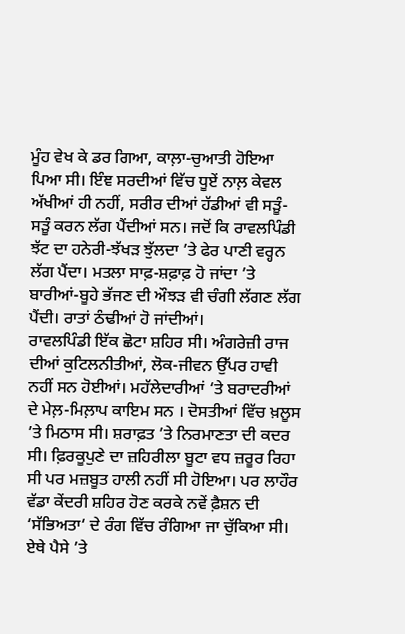ਮੂੰਹ ਵੇਖ ਕੇ ਡਰ ਗਿਆ, ਕਾਲ਼ਾ-ਚੁਆਤੀ ਹੋਇਆ ਪਿਆ ਸੀ। ਇੰਞ ਸਰਦੀਆਂ ਵਿੱਚ ਧੂਏਂ ਨਾਲ਼ ਕੇਵਲ ਅੱਖੀਆਂ ਹੀ ਨਹੀਂ, ਸਰੀਰ ਦੀਆਂ ਹੱਡੀਆਂ ਵੀ ਸੜੂੰ-ਸੜੂੰ ਕਰਨ ਲੱਗ ਪੈਂਦੀਆਂ ਸਨ। ਜਦੋਂ ਕਿ ਰਾਵਲਪਿੰਡੀ ਝੱਟ ਦਾ ਹਨੇਰੀ-ਝੱਖੜ ਝੁੱਲਦਾ ’ਤੇ ਫੇਰ ਪਾਣੀ ਵਰ੍ਹਨ ਲੱਗ ਪੈਂਦਾ। ਮਤਲਾ ਸਾਫ਼-ਸ਼ਫ਼ਾਫ਼ ਹੋ ਜਾਂਦਾ ’ਤੇ ਬਾਰੀਆਂ-ਬੂਹੇ ਭੱਜਣ ਦੀ ਔਝੜ ਵੀ ਚੰਗੀ ਲੱਗਣ ਲੱਗ ਪੈਂਦੀ। ਰਾਤਾਂ ਠੰਢੀਆਂ ਹੋ ਜਾਂਦੀਆਂ।
ਰਾਵਲਪਿੰਡੀ ਇੱਕ ਛੋਟਾ ਸ਼ਹਿਰ ਸੀ। ਅੰਗਰੇਜ਼ੀ ਰਾਜ ਦੀਆਂ ਕੁਟਿਲਨੀਤੀਆਂ, ਲੋਕ-ਜੀਵਨ ਉੱਪਰ ਹਾਵੀ ਨਹੀਂ ਸਨ ਹੋਈਆਂ। ਮਹੱਲੇਦਾਰੀਆਂ ‘ਤੇ ਬਰਾਦਰੀਆਂ ਦੇ ਮੇਲ਼-ਮਿਲ਼ਾਪ ਕਾਇਮ ਸਨ । ਦੋਸਤੀਆਂ ਵਿੱਚ ਖ਼ਲੂਸ ’ਤੇ ਮਿਠਾਸ ਸੀ। ਸ਼ਰਾਫ਼ਤ ’ਤੇ ਨਿਰਮਾਣਤਾ ਦੀ ਕਦਰ ਸੀ। ਫ਼ਿਰਕੂਪੁਣੇ ਦਾ ਜ਼ਹਿਰੀਲਾ ਬੂਟਾ ਵਧ ਜ਼ਰੂਰ ਰਿਹਾ ਸੀ ਪਰ ਮਜ਼ਬੂਤ ਹਾਲੀ ਨਹੀਂ ਸੀ ਹੋਇਆ। ਪਰ ਲਾਹੌਰ ਵੱਡਾ ਕੇਂਦਰੀ ਸ਼ਹਿਰ ਹੋਣ ਕਰਕੇ ਨਵੇਂ ਫ਼ੈਸ਼ਨ ਦੀ ‘ਸੱਭਿਅਤਾ‘ ਦੇ ਰੰਗ ਵਿੱਚ ਰੰਗਿਆ ਜਾ ਚੁੱਕਿਆ ਸੀ। ਏਥੇ ਪੈਸੇ ’ਤੇ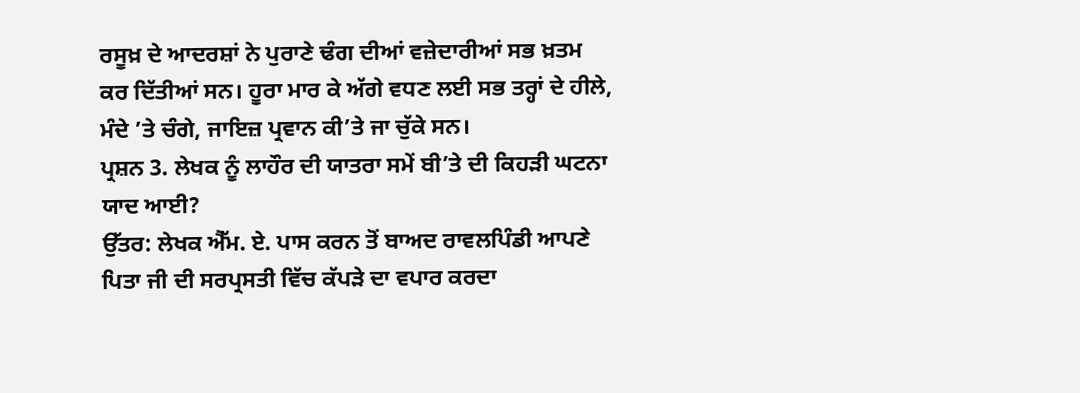ਰਸੂਖ਼ ਦੇ ਆਦਰਸ਼ਾਂ ਨੇ ਪੁਰਾਣੇ ਢੰਗ ਦੀਆਂ ਵਜ਼ੇਦਾਰੀਆਂ ਸਭ ਖ਼ਤਮ ਕਰ ਦਿੱਤੀਆਂ ਸਨ। ਹੂਰਾ ਮਾਰ ਕੇ ਅੱਗੇ ਵਧਣ ਲਈ ਸਭ ਤਰ੍ਹਾਂ ਦੇ ਹੀਲੇ, ਮੰਦੇ ’ਤੇ ਚੰਗੇ, ਜਾਇਜ਼ ਪ੍ਰਵਾਨ ਕੀ’ਤੇ ਜਾ ਚੁੱਕੇ ਸਨ।
ਪ੍ਰਸ਼ਨ 3. ਲੇਖਕ ਨੂੰ ਲਾਹੌਰ ਦੀ ਯਾਤਰਾ ਸਮੇਂ ਬੀ’ਤੇ ਦੀ ਕਿਹੜੀ ਘਟਨਾ ਯਾਦ ਆਈ?
ਉੱਤਰ: ਲੇਖਕ ਐੱਮ. ਏ. ਪਾਸ ਕਰਨ ਤੋਂ ਬਾਅਦ ਰਾਵਲਪਿੰਡੀ ਆਪਣੇ ਪਿਤਾ ਜੀ ਦੀ ਸਰਪ੍ਰਸਤੀ ਵਿੱਚ ਕੱਪੜੇ ਦਾ ਵਪਾਰ ਕਰਦਾ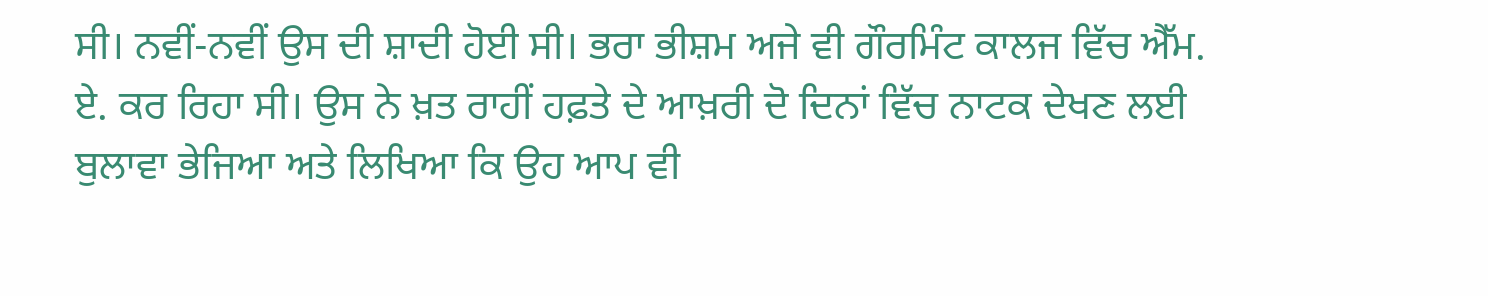ਸੀ। ਨਵੀਂ-ਨਵੀਂ ਉਸ ਦੀ ਸ਼ਾਦੀ ਹੋਈ ਸੀ। ਭਰਾ ਭੀਸ਼ਮ ਅਜੇ ਵੀ ਗੌਰਮਿੰਟ ਕਾਲਜ ਵਿੱਚ ਐੱਮ. ਏ. ਕਰ ਰਿਹਾ ਸੀ। ਉਸ ਨੇ ਖ਼ਤ ਰਾਹੀਂ ਹਫ਼ਤੇ ਦੇ ਆਖ਼ਰੀ ਦੋ ਦਿਨਾਂ ਵਿੱਚ ਨਾਟਕ ਦੇਖਣ ਲਈ ਬੁਲਾਵਾ ਭੇਜਿਆ ਅਤੇ ਲਿਖਿਆ ਕਿ ਉਹ ਆਪ ਵੀ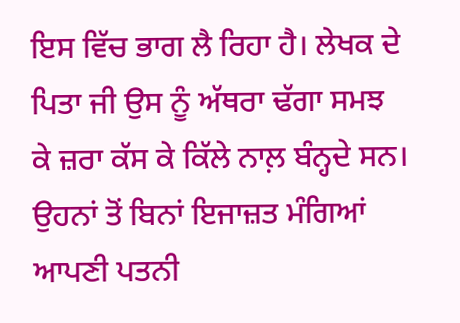ਇਸ ਵਿੱਚ ਭਾਗ ਲੈ ਰਿਹਾ ਹੈ। ਲੇਖਕ ਦੇ ਪਿਤਾ ਜੀ ਉਸ ਨੂੰ ਅੱਥਰਾ ਢੱਗਾ ਸਮਝ ਕੇ ਜ਼ਰਾ ਕੱਸ ਕੇ ਕਿੱਲੇ ਨਾਲ਼ ਬੰਨ੍ਹਦੇ ਸਨ। ਉਹਨਾਂ ਤੋਂ ਬਿਨਾਂ ਇਜਾਜ਼ਤ ਮੰਗਿਆਂ ਆਪਣੀ ਪਤਨੀ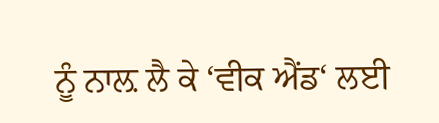ਨੂੰ ਨਾਲ਼ ਲੈ ਕੇ ‘ਵੀਕ ਐਂਡ‘ ਲਈ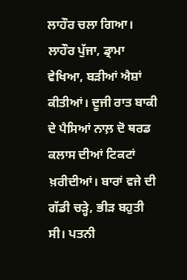ਲਾਹੌਰ ਚਲਾ ਗਿਆ।
ਲਾਹੌਰ ਪੁੱਜਾ, ਡ੍ਰਾਮਾ ਵੇਖਿਆ, ਬੜੀਆਂ ਐਸ਼ਾਂ ਕੀਤੀਆਂ। ਦੂਜੀ ਰਾਤ ਬਾਕੀ ਦੇ ਪੈਸਿਆਂ ਨਾਲ਼ ਦੋ ਥਰਡ ਕਲਾਸ ਦੀਆਂ ਟਿਕਟਾਂ ਖ਼ਰੀਦੀਆਂ। ਬਾਰਾਂ ਵਜੇ ਦੀ ਗੱਡੀ ਚੜ੍ਹੇ, ਭੀੜ ਬਹੁਤੀ ਸੀ। ਪਤਨੀ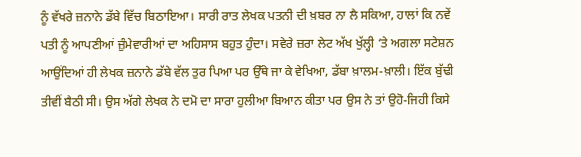ਨੂੰ ਵੱਖਰੇ ਜ਼ਨਾਨੇ ਡੱਬੇ ਵਿੱਚ ਬਿਠਾਇਆ। ਸਾਰੀ ਰਾਤ ਲੇਖਕ ਪਤਨੀ ਦੀ ਖ਼ਬਰ ਨਾ ਲੈ ਸਕਿਆ, ਹਾਲਾਂ ਕਿ ਨਵੇਂ ਪਤੀ ਨੂੰ ਆਪਣੀਆਂ ਜ਼ੁੰਮੇਵਾਰੀਆਂ ਦਾ ਅਹਿਸਾਸ ਬਹੁਤ ਹੁੰਦਾ। ਸਵੇਰੇ ਜ਼ਰਾ ਲੇਟ ਅੱਖ ਖੁੱਲ੍ਹੀ ‘ਤੇ ਅਗਲਾ ਸਟੇਸ਼ਨ ਆਉਂਦਿਆਂ ਹੀ ਲੇਖਕ ਜ਼ਨਾਨੇ ਡੱਬੇ ਵੱਲ ਤੁਰ ਪਿਆ ਪਰ ਉੱਥੇ ਜਾ ਕੇ ਵੇਖਿਆ, ਡੱਬਾ ਖ਼ਾਲਮ-ਖ਼ਾਲੀ। ਇੱਕ ਬੁੱਢੀ ਤੀਵੀਂ ਬੈਠੀ ਸੀ। ਉਸ ਅੱਗੇ ਲੇਖਕ ਨੇ ਦਮੋ ਦਾ ਸਾਰਾ ਹੁਲੀਆ ਬਿਆਨ ਕੀਤਾ ਪਰ ਉਸ ਨੇ ਤਾਂ ਉਹੋ-ਜਿਹੀ ਕਿਸੇ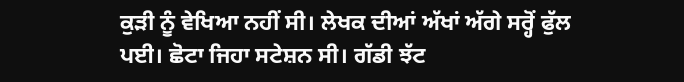ਕੁੜੀ ਨੂੰ ਵੇਖਿਆ ਨਹੀਂ ਸੀ। ਲੇਖਕ ਦੀਆਂ ਅੱਖਾਂ ਅੱਗੇ ਸਰ੍ਹੋਂ ਫੁੱਲ ਪਈ। ਛੋਟਾ ਜਿਹਾ ਸਟੇਸ਼ਨ ਸੀ। ਗੱਡੀ ਝੱਟ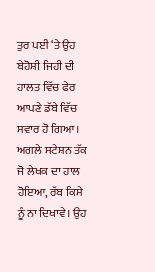ਤੁਰ ਪਈ ‘ਤੇ ਉਹ ਬੇਹੋਸ਼ੀ ਜਿਹੀ ਦੀ ਹਾਲਤ ਵਿੱਚ ਫੇਰ ਆਪਣੇ ਡੱਬੇ ਵਿੱਚ ਸਵਾਰ ਹੋ ਗਿਆ। ਅਗਲੇ ਸਟੇਸ਼ਨ ਤੱਕ ਜੋ ਲੇਖਕ ਦਾ ਹਾਲ ਹੋਇਆ, ਰੱਬ ਕਿਸੇ ਨੂੰ ਨਾ ਦਿਖਾਵੇ। ਉਹ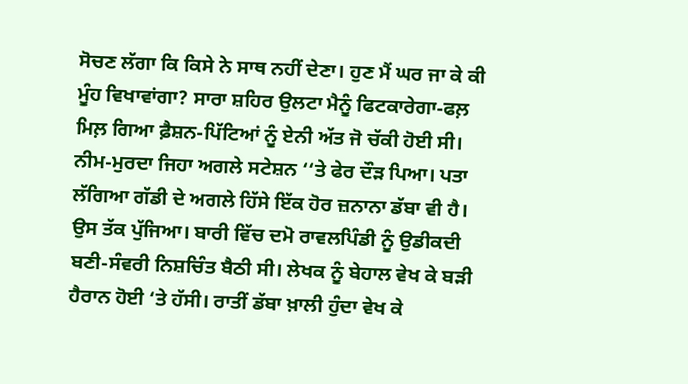ਸੋਚਣ ਲੱਗਾ ਕਿ ਕਿਸੇ ਨੇ ਸਾਥ ਨਹੀਂ ਦੇਣਾ। ਹੁਣ ਮੈਂ ਘਰ ਜਾ ਕੇ ਕੀ ਮੂੰਹ ਵਿਖਾਵਾਂਗਾ? ਸਾਰਾ ਸ਼ਹਿਰ ਉਲਟਾ ਮੈਨੂੰ ਫਿਟਕਾਰੇਗਾ-ਫਲ਼ ਮਿਲ਼ ਗਿਆ ਫ਼ੈਸ਼ਨ-ਪਿੱਟਿਆਂ ਨੂੰ ਏਨੀ ਅੱਤ ਜੋ ਚੱਕੀ ਹੋਈ ਸੀ। ਨੀਮ-ਮੁਰਦਾ ਜਿਹਾ ਅਗਲੇ ਸਟੇਸ਼ਨ ‘‘ਤੇ ਫੇਰ ਦੌੜ ਪਿਆ। ਪਤਾ ਲੱਗਿਆ ਗੱਡੀ ਦੇ ਅਗਲੇ ਹਿੱਸੇ ਇੱਕ ਹੋਰ ਜ਼ਨਾਨਾ ਡੱਬਾ ਵੀ ਹੈ। ਉਸ ਤੱਕ ਪੁੱਜਿਆ। ਬਾਰੀ ਵਿੱਚ ਦਮੋ ਰਾਵਲਪਿੰਡੀ ਨੂੰ ਉਡੀਕਦੀ ਬਣੀ-ਸੰਵਰੀ ਨਿਸ਼ਚਿੰਤ ਬੈਠੀ ਸੀ। ਲੇਖਕ ਨੂੰ ਬੇਹਾਲ ਵੇਖ ਕੇ ਬੜੀ ਹੈਰਾਨ ਹੋਈ ‘ਤੇ ਹੱਸੀ। ਰਾਤੀਂ ਡੱਬਾ ਖ਼ਾਲੀ ਹੁੰਦਾ ਵੇਖ ਕੇ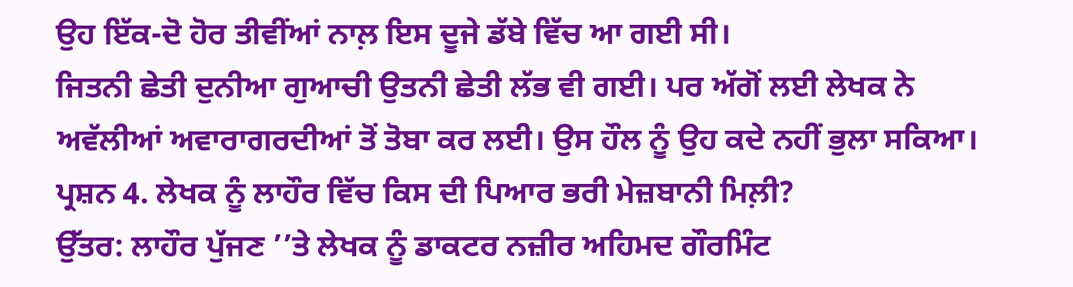ਉਹ ਇੱਕ-ਦੋ ਹੋਰ ਤੀਵੀਂਆਂ ਨਾਲ਼ ਇਸ ਦੂਜੇ ਡੱਬੇ ਵਿੱਚ ਆ ਗਈ ਸੀ।
ਜਿਤਨੀ ਛੇਤੀ ਦੁਨੀਆ ਗੁਆਚੀ ਉਤਨੀ ਛੇਤੀ ਲੱਭ ਵੀ ਗਈ। ਪਰ ਅੱਗੋਂ ਲਈ ਲੇਖਕ ਨੇ ਅਵੱਲੀਆਂ ਅਵਾਰਾਗਰਦੀਆਂ ਤੋਂ ਤੋਬਾ ਕਰ ਲਈ। ਉਸ ਹੌਲ ਨੂੰ ਉਹ ਕਦੇ ਨਹੀਂ ਭੁਲਾ ਸਕਿਆ।
ਪ੍ਰਸ਼ਨ 4. ਲੇਖਕ ਨੂੰ ਲਾਹੌਰ ਵਿੱਚ ਕਿਸ ਦੀ ਪਿਆਰ ਭਰੀ ਮੇਜ਼ਬਾਨੀ ਮਿਲ਼ੀ?
ਉੱਤਰ: ਲਾਹੌਰ ਪੁੱਜਣ ’’ਤੇ ਲੇਖਕ ਨੂੰ ਡਾਕਟਰ ਨਜ਼ੀਰ ਅਹਿਮਦ ਗੌਰਮਿੰਟ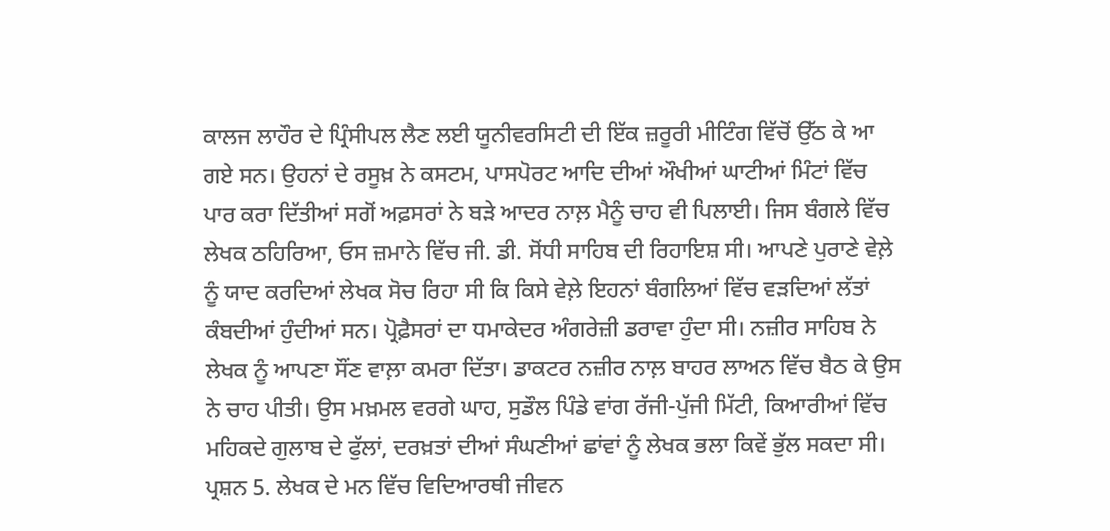ਕਾਲਜ ਲਾਹੌਰ ਦੇ ਪ੍ਰਿੰਸੀਪਲ ਲੈਣ ਲਈ ਯੂਨੀਵਰਸਿਟੀ ਦੀ ਇੱਕ ਜ਼ਰੂਰੀ ਮੀਟਿੰਗ ਵਿੱਚੋਂ ਉੱਠ ਕੇ ਆ ਗਏ ਸਨ। ਉਹਨਾਂ ਦੇ ਰਸੂਖ਼ ਨੇ ਕਸਟਮ, ਪਾਸਪੋਰਟ ਆਦਿ ਦੀਆਂ ਔਖੀਆਂ ਘਾਟੀਆਂ ਮਿੰਟਾਂ ਵਿੱਚ ਪਾਰ ਕਰਾ ਦਿੱਤੀਆਂ ਸਗੋਂ ਅਫ਼ਸਰਾਂ ਨੇ ਬੜੇ ਆਦਰ ਨਾਲ਼ ਮੈਨੂੰ ਚਾਹ ਵੀ ਪਿਲਾਈ। ਜਿਸ ਬੰਗਲੇ ਵਿੱਚ ਲੇਖਕ ਠਹਿਰਿਆ, ਓਸ ਜ਼ਮਾਨੇ ਵਿੱਚ ਜੀ. ਡੀ. ਸੋਂਧੀ ਸਾਹਿਬ ਦੀ ਰਿਹਾਇਸ਼ ਸੀ। ਆਪਣੇ ਪੁਰਾਣੇ ਵੇਲ਼ੇ ਨੂੰ ਯਾਦ ਕਰਦਿਆਂ ਲੇਖਕ ਸੋਚ ਰਿਹਾ ਸੀ ਕਿ ਕਿਸੇ ਵੇਲ਼ੇ ਇਹਨਾਂ ਬੰਗਲਿਆਂ ਵਿੱਚ ਵੜਦਿਆਂ ਲੱਤਾਂ ਕੰਬਦੀਆਂ ਹੁੰਦੀਆਂ ਸਨ। ਪ੍ਰੋਫ਼ੈਸਰਾਂ ਦਾ ਧਮਾਕੇਦਰ ਅੰਗਰੇਜ਼ੀ ਡਰਾਵਾ ਹੁੰਦਾ ਸੀ। ਨਜ਼ੀਰ ਸਾਹਿਬ ਨੇ ਲੇਖਕ ਨੂੰ ਆਪਣਾ ਸੌਂਣ ਵਾਲ਼ਾ ਕਮਰਾ ਦਿੱਤਾ। ਡਾਕਟਰ ਨਜ਼ੀਰ ਨਾਲ਼ ਬਾਹਰ ਲਾਅਨ ਵਿੱਚ ਬੈਠ ਕੇ ਉਸ ਨੇ ਚਾਹ ਪੀਤੀ। ਉਸ ਮਖ਼ਮਲ ਵਰਗੇ ਘਾਹ, ਸੁਡੌਲ ਪਿੰਡੇ ਵਾਂਗ ਰੱਜੀ-ਪੁੱਜੀ ਮਿੱਟੀ, ਕਿਆਰੀਆਂ ਵਿੱਚ ਮਹਿਕਦੇ ਗੁਲਾਬ ਦੇ ਫੁੱਲਾਂ, ਦਰਖ਼ਤਾਂ ਦੀਆਂ ਸੰਘਣੀਆਂ ਛਾਂਵਾਂ ਨੂੰ ਲੇਖਕ ਭਲਾ ਕਿਵੇਂ ਭੁੱਲ ਸਕਦਾ ਸੀ।
ਪ੍ਰਸ਼ਨ 5. ਲੇਖਕ ਦੇ ਮਨ ਵਿੱਚ ਵਿਦਿਆਰਥੀ ਜੀਵਨ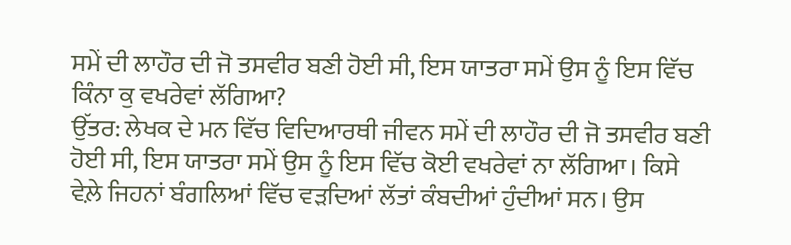ਸਮੇਂ ਦੀ ਲਾਹੌਰ ਦੀ ਜੋ ਤਸਵੀਰ ਬਣੀ ਹੋਈ ਸੀ, ਇਸ ਯਾਤਰਾ ਸਮੇਂ ਉਸ ਨੂੰ ਇਸ ਵਿੱਚ ਕਿੰਨਾ ਕੁ ਵਖਰੇਵਾਂ ਲੱਗਿਆ?
ਉੱਤਰ: ਲੇਖਕ ਦੇ ਮਨ ਵਿੱਚ ਵਿਦਿਆਰਥੀ ਜੀਵਨ ਸਮੇਂ ਦੀ ਲਾਹੌਰ ਦੀ ਜੋ ਤਸਵੀਰ ਬਣੀ ਹੋਈ ਸੀ, ਇਸ ਯਾਤਰਾ ਸਮੇਂ ਉਸ ਨੂੰ ਇਸ ਵਿੱਚ ਕੋਈ ਵਖਰੇਵਾਂ ਨਾ ਲੱਗਿਆ। ਕਿਸੇ ਵੇਲ਼ੇ ਜਿਹਨਾਂ ਬੰਗਲਿਆਂ ਵਿੱਚ ਵੜਦਿਆਂ ਲੱਤਾਂ ਕੰਬਦੀਆਂ ਹੁੰਦੀਆਂ ਸਨ। ਉਸ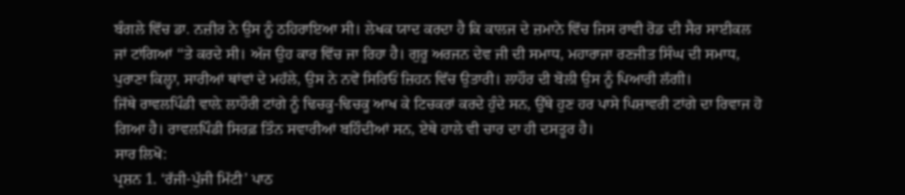ਬੰਗਲੇ ਵਿੱਚ ਡਾ. ਨਜ਼ੀਰ ਨੇ ਉਸ ਨੂੰ ਠਹਿਰਾਇਆ ਸੀ। ਲੇਖਕ ਯਾਦ ਕਰਦਾ ਹੈ ਕਿ ਕਾਲਜ ਦੇ ਜ਼ਮਾਨੇ ਵਿੱਚ ਜਿਸ ਰਾਵੀ ਰੋਡ ਦੀ ਸੈਰ ਸਾਈਕਲ ਜਾਂ ਟਾਂਗਿਆਂ ‘‘ਤੇ ਕਰਦੇ ਸੀ। ਅੱਜ ਉਹ ਕਾਰ ਵਿੱਚ ਜਾ ਰਿਹਾ ਹੈ। ਗੁਰੂ ਅਰਜਨ ਦੇਵ ਜੀ ਦੀ ਸਮਾਧ, ਮਹਾਰਾਜਾ ਰਣਜੀਤ ਸਿੰਘ ਦੀ ਸਮਾਧ, ਪੁਰਾਣਾ ਕਿਲ੍ਹਾ, ਸਾਰੀਆਂ ਥਾਂਵਾਂ ਦੇ ਮਹੱਲੇ, ਉਸ ਨੇ ਨਵੇਂ ਸਿਰਿਓਂ ਜ਼ਿਹਨ ਵਿੱਚ ਉਤਾਰੀ। ਲਾਹੌਰ ਦੀ ਬੋਲੀ ਉਸ ਨੂੰ ਪਿਆਰੀ ਲੱਗੀ।
ਜਿੱਥੇ ਰਾਵਲਪਿੰਡੀ ਵਾਲ਼ੇ ਲਾਹੌਰੀ ਟਾਂਗੇ ਨੂੰ ਢਿਚਕੂ-ਢਿਚਕੂ ਆਖ ਕੇ ਟਿਚਕਰਾਂ ਕਰਦੇ ਹੁੰਦੇ ਸਨ, ਉੱਥੇ ਹੁਣ ਹਰ ਪਾਸੇ ਪਿਸ਼ਾਵਰੀ ਟਾਂਗੇ ਦਾ ਰਿਵਾਜ ਹੋ ਗਿਆ ਹੈ। ਰਾਵਲਪਿੰਡੀ ਸਿਰਫ਼ ਤਿੰਨ ਸਵਾਰੀਆਂ ਬਹਿੰਦੀਆਂ ਸਨ, ਏਥੇ ਹਾਲੇ ਵੀ ਚਾਰ ਦਾ ਹੀ ਦਸਤੂਰ ਹੈ।
ਸਾਰ ਲਿਖੋ:
ਪ੍ਰਸ਼ਨ 1. ‘ਰੱਜੀ-ਪੁੱਜੀ ਮਿੱਟੀ’ ਪਾਠ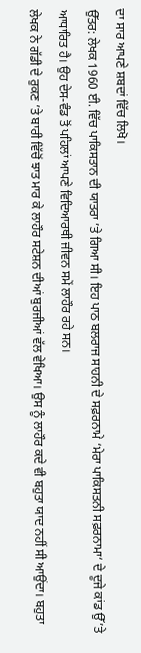ਦਾ ਸਾਰ ਆਪਣੇ ਸ਼ਬਦਾਂ ਵਿੱਚ ਲਿਖੋ।
ਉੱਤਰ: ਲੇਖਕ 1960 ਈ. ਵਿੱਚ ਪਾਕਿਸਤਾਨ ਦੀ ਯਾਤਰਾ ’ਤੇ ਗਿਆ ਸੀ। ਇਹ ਪਾਠ ਬਲਰਾਜ ਸਾਹਨੀ ਦੇ ਸਫ਼ਰਨਾਮੇ ‘ਮੇਰਾ ਪਾਕਿਸਤਨੀ ਸਫ਼ਰਨਾਮਾ‘ ਦੇ ਦੂਜੇ ਕਾਂਡ ਉੱ’ਤੇ ਆਧਾਰਿਤ ਹੈ। ਉਹ ਦੇਸ-ਵੰਡ ਤੋਂ ਪਹਿਲਾਂ ਆਪਣੇ ਵਿਦਿਆਰਥੀ ਜੀਵਨ ਸਮੇਂ ਲਾਹੌਰ ਰਹੇ ਸਨ।
ਲੇਖਕ ਨੇ ਗੱਡੀ ਦੇ ਰੁਕਣ ’ਤੇ ਬਾਰੀ ਵਿੱਚੋਂ ਝਾਤ ਮਾਰ ਕੇ ਲਾਹੌਰ ਸਟੇਸ਼ਨ ਦੀਆਂ ਬੁਰਜੀਆਂ ਵੱਲ ਵੇਖਿਆ। ਉਸ ਨੂੰ ਲਾਹੌਰ ਕਦੇ ਵੀ ਬਹੁਤਾ ਯਾਦ ਨਹੀਂ ਸੀ ਆਉਂਦਾ। ਬਹੁਤਾ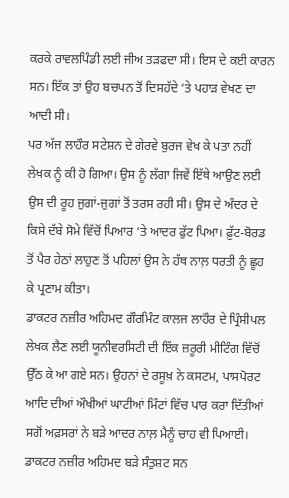ਕਰਕੇ ਰਾਵਲਪਿੰਡੀ ਲਈ ਜੀਅ ਤੜਫਦਾ ਸੀ। ਇਸ ਦੇ ਕਈ ਕਾਰਨ ਸਨ। ਇੱਕ ਤਾਂ ਉਹ ਬਚਪਨ ਤੋਂ ਦਿਸਹੱਦੇ ‘ਤੇ ਪਹਾੜ ਵੇਖਣ ਦਾ ਆਦੀ ਸੀ।
ਪਰ ਅੱਜ ਲਾਹੌਰ ਸਟੇਸ਼ਨ ਦੇ ਗੇਰਵੇ ਬੁਰਜ ਵੇਖ ਕੇ ਪਤਾ ਨਹੀਂ ਲੇਖਕ ਨੂੰ ਕੀ ਹੋ ਗਿਆ। ਉਸ ਨੂੰ ਲੱਗਾ ਜਿਵੇਂ ਇੱਥੇ ਆਉਣ ਲਈ ਉਸ ਦੀ ਰੂਹ ਜੁਗਾਂ-ਜੁਗਾਂ ਤੋਂ ਤਰਸ ਰਹੀ ਸੀ। ਉਸ ਦੇ ਅੰਦਰ ਦੇ ਕਿਸੇ ਦੱਬੇ ਸੋਮੇ ਵਿੱਚੋਂ ਪਿਆਰ ‘ਤੇ ਆਦਰ ਫੁੱਟ ਪਿਆ। ਫ਼ੁੱਟ-ਬੋਰਡ ਤੋਂ ਪੈਰ ਹੇਠਾਂ ਲਾਹੁਣ ਤੋਂ ਪਹਿਲਾਂ ਉਸ ਨੇ ਹੱਥ ਨਾਲ਼ ਧਰਤੀ ਨੂੰ ਛੂਹ ਕੇ ਪ੍ਰਣਾਮ ਕੀਤਾ।
ਡਾਕਟਰ ਨਜ਼ੀਰ ਅਹਿਮਦ ਗੌਰਮਿੰਟ ਕਾਲਜ ਲਾਹੌਰ ਦੇ ਪ੍ਰਿੰਸੀਪਲ ਲੇਖਕ ਲੈਣ ਲਈ ਯੂਨੀਵਰਸਿਟੀ ਦੀ ਇੱਕ ਜ਼ਰੂਰੀ ਮੀਟਿੰਗ ਵਿੱਚੋਂ ਉੱਠ ਕੇ ਆ ਗਏ ਸਨ। ਉਹਨਾਂ ਦੇ ਰਸੂਖ਼ ਨੇ ਕਸਟਮ, ਪਾਸਪੋਰਟ ਆਦਿ ਦੀਆਂ ਔਖੀਆਂ ਘਾਟੀਆਂ ਮਿੰਟਾਂ ਵਿੱਚ ਪਾਰ ਕਰਾ ਦਿੱਤੀਆਂ ਸਗੋਂ ਅਫ਼ਸਰਾਂ ਨੇ ਬੜੇ ਆਦਰ ਨਾਲ਼ ਮੈਨੂੰ ਚਾਹ ਵੀ ਪਿਆਈ। ਡਾਕਟਰ ਨਜ਼ੀਰ ਅਹਿਮਦ ਬੜੇ ਸੰਤੁਸ਼ਟ ਸਨ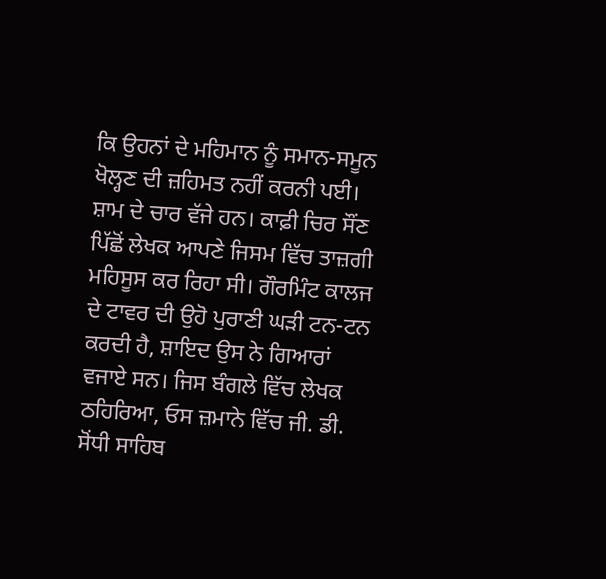ਕਿ ਉਹਨਾਂ ਦੇ ਮਹਿਮਾਨ ਨੂੰ ਸਮਾਨ-ਸਮੂਨ ਖੋਲ੍ਹਣ ਦੀ ਜ਼ਹਿਮਤ ਨਹੀਂ ਕਰਨੀ ਪਈ।
ਸ਼ਾਮ ਦੇ ਚਾਰ ਵੱਜੇ ਹਨ। ਕਾਫ਼ੀ ਚਿਰ ਸੌਂਣ ਪਿੱਛੋਂ ਲੇਖਕ ਆਪਣੇ ਜਿਸਮ ਵਿੱਚ ਤਾਜ਼ਗੀ ਮਹਿਸੂਸ ਕਰ ਰਿਹਾ ਸੀ। ਗੌਰਮਿੰਟ ਕਾਲਜ ਦੇ ਟਾਵਰ ਦੀ ਉਹੋ ਪੁਰਾਣੀ ਘੜੀ ਟਨ-ਟਨ ਕਰਦੀ ਹੈ, ਸ਼ਾਇਦ ਉਸ ਨੇ ਗਿਆਰਾਂ ਵਜਾਏ ਸਨ। ਜਿਸ ਬੰਗਲੇ ਵਿੱਚ ਲੇਖਕ ਠਹਿਰਿਆ, ਓਸ ਜ਼ਮਾਨੇ ਵਿੱਚ ਜੀ. ਡੀ. ਸੋਂਧੀ ਸਾਹਿਬ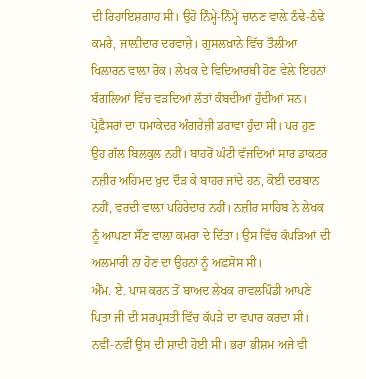ਦੀ ਰਿਹਾਇਸ਼ਗਾਹ ਸੀ। ਉਹੋ ਨਿੰਮ੍ਹੇ-ਨਿੰਮ੍ਹੇ ਚਾਨਣ ਵਾਲ਼ੇ ਠੰਢੇ-ਠੰਢੇ ਕਮਰੇ, ਜਾਲ਼ੀਦਾਰ ਦਰਵਾਜ਼ੇ। ਗੁਸਲਖ਼ਾਨੇ ਵਿੱਚ ਤੌਲੀਆ ਖਿਲਾਰਨ ਵਾਲ਼ਾ ਰੋਕ। ਲੇਖਕ ਦੇ ਵਿਦਿਆਰਥੀ ਹੋਣ ਵੇਲ਼ੇ ਇਹਨਾਂ ਬੰਗਲਿਆਂ ਵਿੱਚ ਵੜਦਿਆਂ ਲੱਤਾਂ ਕੰਬਦੀਆਂ ਹੁੰਦੀਆਂ ਸਨ। ਪ੍ਰੋਫ਼ੈਸਰਾਂ ਦਾ ਧਮਾਕੇਦਰ ਅੰਗਰੇਜ਼ੀ ਡਰਾਵਾ ਹੁੰਦਾ ਸੀ। ਪਰ ਹੁਣ ਉਹ ਗੱਲ ਬਿਲਕੁਲ ਨਹੀਂ। ਬਾਹਰੋਂ ਘੰਟੀ ਵੱਜਦਿਆਂ ਸਾਰ ਡਾਕਟਰ ਨਜ਼ੀਰ ਅਹਿਮਦ ਖ਼ੁਦ ਦੌੜ ਕੇ ਬਾਹਰ ਜਾਂਦੇ ਹਨ, ਕੋਈ ਦਰਬਾਨ ਨਹੀਂ, ਵਰਦੀ ਵਾਲ਼ਾ ਪਹਿਰੇਦਾਰ ਨਹੀਂ। ਨਜ਼ੀਰ ਸਾਹਿਬ ਨੇ ਲੇਖਕ ਨੂੰ ਆਪਣਾ ਸੌਂਣ ਵਾਲ਼ਾ ਕਮਰਾ ਦੇ ਦਿੱਤਾ। ਉਸ ਵਿੱਚ ਕੱਪੜਿਆਂ ਦੀ ਅਲਮਾਰੀ ਨਾ ਹੋਣ ਦਾ ਉਹਨਾਂ ਨੂੰ ਅਫ਼ਸੋਸ ਸੀ।
ਐੱਮ. ਏ. ਪਾਸ ਕਰਨ ਤੋਂ ਬਾਅਦ ਲੇਖਕ ਰਾਵਲਪਿੰਡੀ ਆਪਣੇ ਪਿਤਾ ਜੀ ਦੀ ਸਰਪ੍ਰਸਤੀ ਵਿੱਚ ਕੱਪੜੇ ਦਾ ਵਪਾਰ ਕਰਦਾ ਸੀ। ਨਵੀਂ-ਨਵੀਂ ਉਸ ਦੀ ਸ਼ਾਦੀ ਹੋਈ ਸੀ। ਭਰਾ ਭੀਸ਼ਮ ਅਜੇ ਵੀ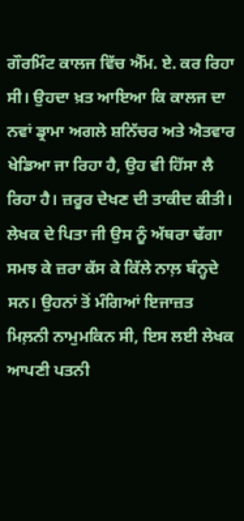ਗੌਰਮਿੰਟ ਕਾਲਜ ਵਿੱਚ ਐੱਮ. ਏ. ਕਰ ਰਿਹਾ ਸੀ। ਉਹਦਾ ਖ਼ਤ ਆਇਆ ਕਿ ਕਾਲਜ ਦਾ ਨਵਾਂ ਡ੍ਰਾਮਾ ਅਗਲੇ ਸ਼ਨਿੱਚਰ ਅਤੇ ਐਤਵਾਰ ਖੇਡਿਆ ਜਾ ਰਿਹਾ ਹੈ, ਉਹ ਵੀ ਹਿੱਸਾ ਲੈ ਰਿਹਾ ਹੈ। ਜ਼ਰੂਰ ਦੇਖਣ ਦੀ ਤਾਕੀਦ ਕੀਤੀ। ਲੇਖਕ ਦੇ ਪਿਤਾ ਜੀ ਉਸ ਨੂੰ ਅੱਥਰਾ ਢੱਗਾ ਸਮਝ ਕੇ ਜ਼ਰਾ ਕੱਸ ਕੇ ਕਿੱਲੇ ਨਾਲ਼ ਬੰਨ੍ਹਦੇ ਸਨ। ਉਹਨਾਂ ਤੋਂ ਮੰਗਿਆਂ ਇਜਾਜ਼ਤ ਮਿਲ਼ਨੀ ਨਾਮੁਮਕਿਨ ਸੀ, ਇਸ ਲਈ ਲੇਖਕ ਆਪਣੀ ਪਤਨੀ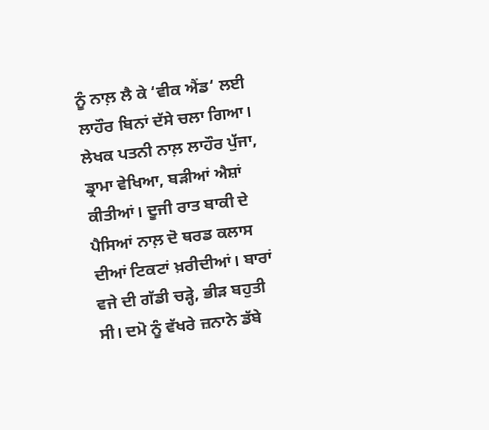ਨੂੰ ਨਾਲ਼ ਲੈ ਕੇ ‘ਵੀਕ ਐਂਡ‘ ਲਈ ਲਾਹੌਰ ਬਿਨਾਂ ਦੱਸੇ ਚਲਾ ਗਿਆ।
ਲੇਖਕ ਪਤਨੀ ਨਾਲ਼ ਲਾਹੌਰ ਪੁੱਜਾ, ਡ੍ਰਾਮਾ ਵੇਖਿਆ, ਬੜੀਆਂ ਐਸ਼ਾਂ ਕੀਤੀਆਂ। ਦੂਜੀ ਰਾਤ ਬਾਕੀ ਦੇ ਪੈਸਿਆਂ ਨਾਲ਼ ਦੋ ਥਰਡ ਕਲਾਸ ਦੀਆਂ ਟਿਕਟਾਂ ਖ਼ਰੀਦੀਆਂ। ਬਾਰਾਂ ਵਜੇ ਦੀ ਗੱਡੀ ਚੜ੍ਹੇ, ਭੀੜ ਬਹੁਤੀ ਸੀ। ਦਮੋ ਨੂੰ ਵੱਖਰੇ ਜ਼ਨਾਨੇ ਡੱਬੇ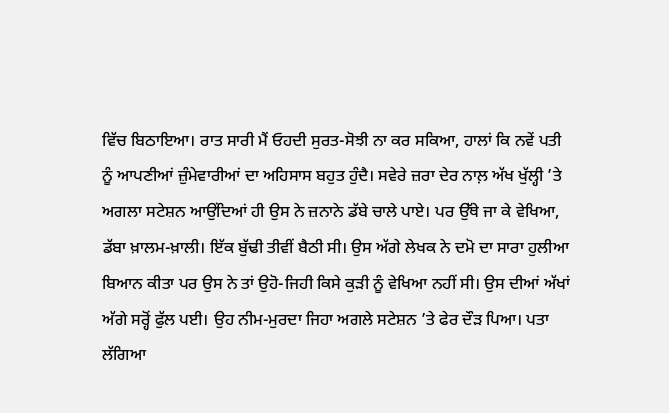ਵਿੱਚ ਬਿਠਾਇਆ। ਰਾਤ ਸਾਰੀ ਮੈਂ ਓਹਦੀ ਸੁਰਤ-ਸੋਝੀ ਨਾ ਕਰ ਸਕਿਆ, ਹਾਲਾਂ ਕਿ ਨਵੇਂ ਪਤੀ ਨੂੰ ਆਪਣੀਆਂ ਜ਼ੁੰਮੇਵਾਰੀਆਂ ਦਾ ਅਹਿਸਾਸ ਬਹੁਤ ਹੁੰਦੈ। ਸਵੇਰੇ ਜ਼ਰਾ ਦੇਰ ਨਾਲ਼ ਅੱਖ ਖੁੱਲ੍ਹੀ ’ਤੇ ਅਗਲਾ ਸਟੇਸ਼ਨ ਆਉਂਦਿਆਂ ਹੀ ਉਸ ਨੇ ਜ਼ਨਾਨੇ ਡੱਬੇ ਚਾਲੇ ਪਾਏ। ਪਰ ਉੱਥੇ ਜਾ ਕੇ ਵੇਖਿਆ, ਡੱਬਾ ਖ਼ਾਲਮ-ਖ਼ਾਲੀ। ਇੱਕ ਬੁੱਢੀ ਤੀਵੀਂ ਬੈਠੀ ਸੀ। ਉਸ ਅੱਗੇ ਲੇਖਕ ਨੇ ਦਮੋ ਦਾ ਸਾਰਾ ਹੁਲੀਆ ਬਿਆਨ ਕੀਤਾ ਪਰ ਉਸ ਨੇ ਤਾਂ ਉਹੋ-ਜਿਹੀ ਕਿਸੇ ਕੁੜੀ ਨੂੰ ਵੇਖਿਆ ਨਹੀਂ ਸੀ। ਉਸ ਦੀਆਂ ਅੱਖਾਂ ਅੱਗੇ ਸਰ੍ਹੋਂ ਫੁੱਲ ਪਈ। ਉਹ ਨੀਮ-ਮੁਰਦਾ ਜਿਹਾ ਅਗਲੇ ਸਟੇਸ਼ਨ ’ਤੇ ਫੇਰ ਦੌੜ ਪਿਆ। ਪਤਾ ਲੱਗਿਆ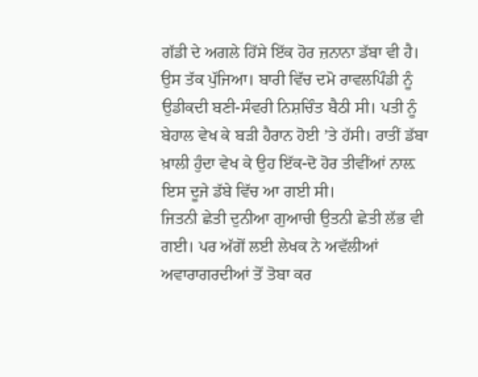ਗੱਡੀ ਦੇ ਅਗਲੇ ਹਿੱਸੇ ਇੱਕ ਹੋਰ ਜ਼ਨਾਨਾ ਡੱਬਾ ਵੀ ਹੈ। ਉਸ ਤੱਕ ਪੁੱਜਿਆ। ਬਾਰੀ ਵਿੱਚ ਦਮੋ ਰਾਵਲਪਿੰਡੀ ਨੂੰ ਉਡੀਕਦੀ ਬਣੀ-ਸੰਵਰੀ ਨਿਸ਼ਚਿੰਤ ਬੈਠੀ ਸੀ। ਪਤੀ ਨੂੰ ਬੇਹਾਲ ਵੇਖ ਕੇ ਬੜੀ ਹੈਰਾਨ ਹੋਈ ’ਤੇ ਹੱਸੀ। ਰਾਤੀਂ ਡੱਬਾ ਖ਼ਾਲੀ ਹੁੰਦਾ ਵੇਖ ਕੇ ਉਹ ਇੱਕ-ਦੋ ਹੋਰ ਤੀਵੀਂਆਂ ਨਾਲ਼ ਇਸ ਦੂਜੇ ਡੱਬੇ ਵਿੱਚ ਆ ਗਈ ਸੀ।
ਜਿਤਨੀ ਛੇਤੀ ਦੁਨੀਆ ਗੁਆਚੀ ਉਤਨੀ ਛੇਤੀ ਲੱਭ ਵੀ ਗਈ। ਪਰ ਅੱਗੋਂ ਲਈ ਲੇਖਕ ਨੇ ਅਵੱਲੀਆਂ ਅਵਾਰਾਗਰਦੀਆਂ ਤੋਂ ਤੋਬਾ ਕਰ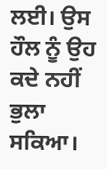ਲਈ। ਉਸ ਹੌਲ ਨੂੰ ਉਹ ਕਦੇ ਨਹੀਂ ਭੁਲਾ ਸਕਿਆ।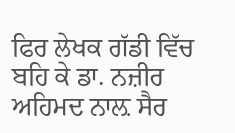ਫਿਰ ਲੇਖਕ ਗੱਡੀ ਵਿੱਚ ਬਹਿ ਕੇ ਡਾ. ਨਜ਼ੀਰ ਅਹਿਮਦ ਨਾਲ਼ ਸੈਰ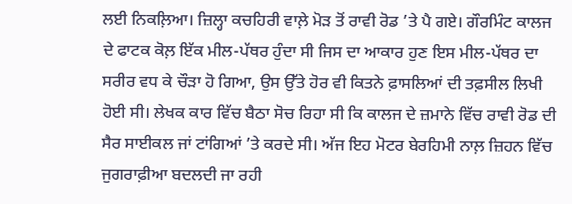ਲਈ ਨਿਕਲ਼ਿਆ। ਜ਼ਿਲ੍ਹਾ ਕਚਹਿਰੀ ਵਾਲ਼ੇ ਮੋੜ ਤੋਂ ਰਾਵੀ ਰੋਡ ’ਤੇ ਪੈ ਗਏ। ਗੌਰਮਿੰਟ ਕਾਲਜ ਦੇ ਫਾਟਕ ਕੋਲ਼ ਇੱਕ ਮੀਲ-ਪੱਥਰ ਹੁੰਦਾ ਸੀ ਜਿਸ ਦਾ ਆਕਾਰ ਹੁਣ ਇਸ ਮੀਲ-ਪੱਥਰ ਦਾ ਸਰੀਰ ਵਧ ਕੇ ਚੌੜਾ ਹੋ ਗਿਆ, ਉਸ ਉੱਤੇ ਹੋਰ ਵੀ ਕਿਤਨੇ ਫ਼ਾਸਲਿਆਂ ਦੀ ਤਫ਼ਸੀਲ ਲਿਖੀ ਹੋਈ ਸੀ। ਲੇਖਕ ਕਾਰ ਵਿੱਚ ਬੈਠਾ ਸੋਚ ਰਿਹਾ ਸੀ ਕਿ ਕਾਲਜ ਦੇ ਜ਼ਮਾਨੇ ਵਿੱਚ ਰਾਵੀ ਰੋਡ ਦੀ ਸੈਰ ਸਾਈਕਲ ਜਾਂ ਟਾਂਗਿਆਂ ’ਤੇ ਕਰਦੇ ਸੀ। ਅੱਜ ਇਹ ਮੋਟਰ ਬੇਰਹਿਮੀ ਨਾਲ਼ ਜ਼ਿਹਨ ਵਿੱਚ ਜੁਗਰਾਫ਼ੀਆ ਬਦਲਦੀ ਜਾ ਰਹੀ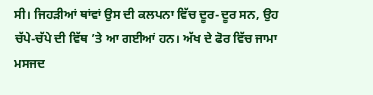ਸੀ। ਜਿਹੜੀਆਂ ਥਾਂਵਾਂ ਉਸ ਦੀ ਕਲਪਨਾ ਵਿੱਚ ਦੂਰ-ਦੂਰ ਸਨ, ਉਹ ਚੱਪੇ-ਚੱਪੇ ਦੀ ਵਿੱਥ ’ਤੇ ਆ ਗਈਆਂ ਹਨ। ਅੱਖ ਦੇ ਫੋਰ ਵਿੱਚ ਜਾਮਾ ਮਸਜਦ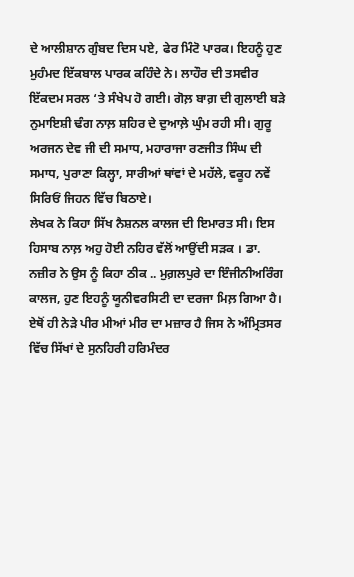ਦੇ ਆਲੀਸ਼ਾਨ ਗੁੰਬਦ ਦਿਸ ਪਏ, ਫੇਰ ਮਿੰਟੋ ਪਾਰਕ। ਇਹਨੂੰ ਹੁਣ ਮੁਹੰਮਦ ਇੱਕਬਾਲ ਪਾਰਕ ਕਹਿੰਦੇ ਨੇ। ਲਾਹੌਰ ਦੀ ਤਸਵੀਰ ਇੱਕਦਮ ਸਰਲ ‘ਤੇ ਸੰਖੇਪ ਹੋ ਗਈ। ਗੋਲ਼ ਬਾਗ਼ ਦੀ ਗੁਲਾਈ ਬੜੇ ਨੁਮਾਇਸ਼ੀ ਢੰਗ ਨਾਲ਼ ਸ਼ਹਿਰ ਦੇ ਦੁਆਲ਼ੇ ਘੁੰਮ ਰਹੀ ਸੀ। ਗੁਰੂ ਅਰਜਨ ਦੇਵ ਜੀ ਦੀ ਸਮਾਧ, ਮਹਾਰਾਜਾ ਰਣਜੀਤ ਸਿੰਘ ਦੀ ਸਮਾਧ, ਪੁਰਾਣਾ ਕਿਲ੍ਹਾ, ਸਾਰੀਆਂ ਥਾਂਵਾਂ ਦੇ ਮਹੱਲੇ, ਵਕੂਹ ਨਵੇਂ ਸਿਰਿਓਂ ਜਿਹਨ ਵਿੱਚ ਬਿਠਾਏ।
ਲੇਖਕ ਨੇ ਕਿਹਾ ਸਿੱਖ ਨੈਸ਼ਨਲ ਕਾਲਜ ਦੀ ਇਮਾਰਤ ਸੀ। ਇਸ ਹਿਸਾਬ ਨਾਲ਼ ਅਹੁ ਹੋਈ ਨਹਿਰ ਵੱਲੋਂ ਆਉਂਦੀ ਸੜਕ । ਡਾ. ਨਜ਼ੀਰ ਨੇ ਉਸ ਨੂੰ ਕਿਹਾ ਠੀਕ .. ਮੁਗ਼ਲਪੁਰੇ ਦਾ ਇੰਜੀਨੀਅਰਿੰਗ ਕਾਲਜ, ਹੁਣ ਇਹਨੂੰ ਯੂਨੀਵਰਸਿਟੀ ਦਾ ਦਰਜਾ ਮਿਲ਼ ਗਿਆ ਹੈ। ਏਥੋਂ ਹੀ ਨੇੜੇ ਪੀਰ ਮੀਆਂ ਮੀਰ ਦਾ ਮਜ਼ਾਰ ਹੈ ਜਿਸ ਨੇ ਅੰਮ੍ਰਿਤਸਰ ਵਿੱਚ ਸਿੱਖਾਂ ਦੇ ਸੁਨਹਿਰੀ ਹਰਿਮੰਦਰ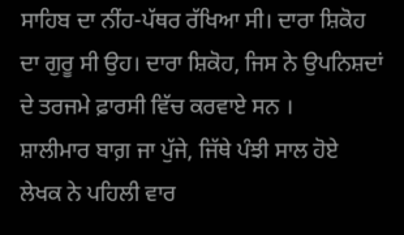ਸਾਹਿਬ ਦਾ ਨੀਂਹ-ਪੱਥਰ ਰੱਖਿਆ ਸੀ। ਦਾਰਾ ਸ਼ਿਕੋਹ ਦਾ ਗੁਰੂ ਸੀ ਉਹ। ਦਾਰਾ ਸ਼ਿਕੋਹ, ਜਿਸ ਨੇ ਉਪਨਿਸ਼ਦਾਂ ਦੇ ਤਰਜਮੇ ਫ਼ਾਰਸੀ ਵਿੱਚ ਕਰਵਾਏ ਸਨ ।
ਸ਼ਾਲੀਮਾਰ ਬਾਗ਼ ਜਾ ਪੁੱਜੇ, ਜਿੱਥੇ ਪੰਝੀ ਸਾਲ ਹੋਏ ਲੇਖਕ ਨੇ ਪਹਿਲੀ ਵਾਰ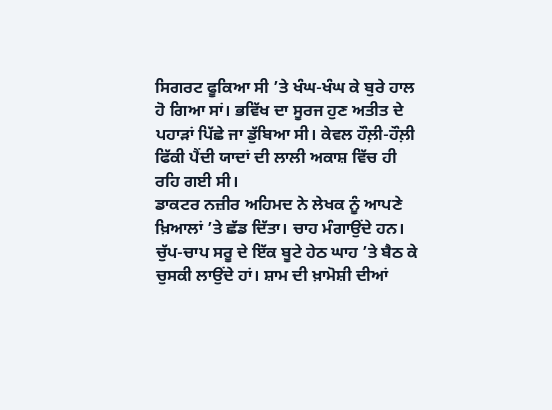ਸਿਗਰਟ ਫੂਕਿਆ ਸੀ ’ਤੇ ਖੰਘ-ਖੰਘ ਕੇ ਬੁਰੇ ਹਾਲ ਹੋ ਗਿਆ ਸਾਂ। ਭਵਿੱਖ ਦਾ ਸੂਰਜ ਹੁਣ ਅਤੀਤ ਦੇ ਪਹਾੜਾਂ ਪਿੱਛੇ ਜਾ ਡੁੱਬਿਆ ਸੀ। ਕੇਵਲ ਹੌਲ਼ੀ-ਹੌਲ਼ੀ ਫਿੱਕੀ ਪੈਂਦੀ ਯਾਦਾਂ ਦੀ ਲਾਲੀ ਅਕਾਸ਼ ਵਿੱਚ ਹੀ ਰਹਿ ਗਈ ਸੀ।
ਡਾਕਟਰ ਨਜ਼ੀਰ ਅਹਿਮਦ ਨੇ ਲੇਖਕ ਨੂੰ ਆਪਣੇ ਖ਼ਿਆਲਾਂ ’ਤੇ ਛੱਡ ਦਿੱਤਾ। ਚਾਹ ਮੰਗਾਉਂਦੇ ਹਨ। ਚੁੱਪ-ਚਾਪ ਸਰੂ ਦੇ ਇੱਕ ਬੂਟੇ ਹੇਠ ਘਾਹ ’ਤੇ ਬੈਠ ਕੇ ਚੁਸਕੀ ਲਾਉਂਦੇ ਹਾਂ। ਸ਼ਾਮ ਦੀ ਖ਼ਾਮੋਸ਼ੀ ਦੀਆਂ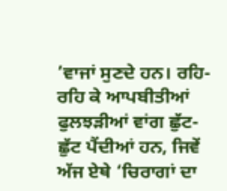’ਵਾਜਾਂ ਸੁਣਦੇ ਹਨ। ਰਹਿ-ਰਹਿ ਕੇ ਆਪਬੀਤੀਆਂ ਫੁਲਝੜੀਆਂ ਵਾਂਗ ਛੁੱਟ-ਛੁੱਟ ਪੈਂਦੀਆਂ ਹਨ, ਜਿਵੇਂ ਅੱਜ ਏਥੇ ‘ਚਿਰਾਗਾਂ ਦਾ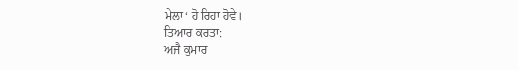ਮੇਲਾ‘ ਹੋ ਰਿਹਾ ਹੋਵੇ।
ਤਿਆਰ ਕਰਤਾ:
ਅਜੈ ਕੁਮਾਰ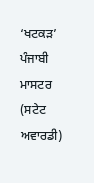‘ਖਟਕੜ’ ਪੰਜਾਬੀ ਮਾਸਟਰ (ਸਟੇਟ ਅਵਾਰਡੀ)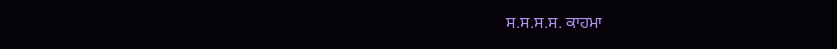ਸ.ਸ.ਸ.ਸ. ਕਾਹਮਾ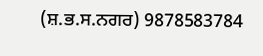(ਸ਼.ਭ.ਸ.ਨਗਰ) 9878583784